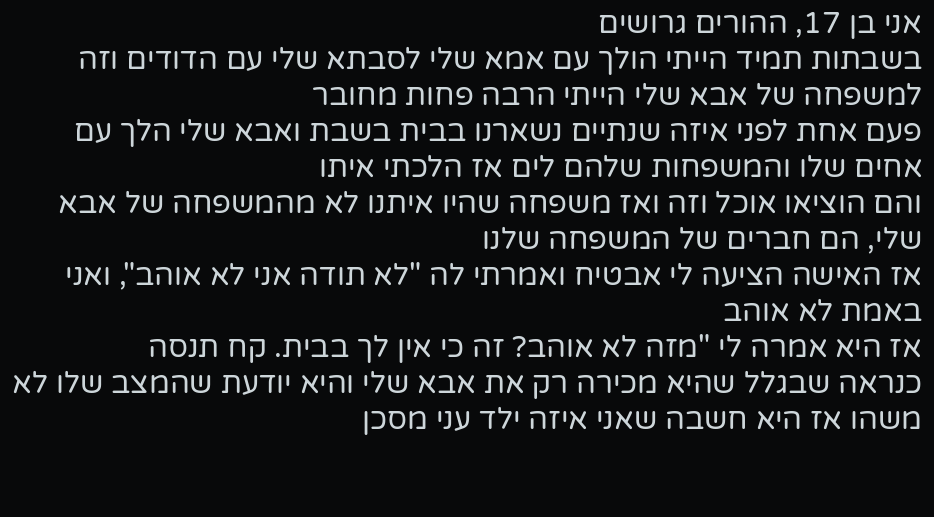אני בן 17, ההורים גרושים
בשבתות תמיד הייתי הולך עם אמא שלי לסבתא שלי עם הדודים וזה
למשפחה של אבא שלי הייתי הרבה פחות מחובר
פעם אחת לפני איזה שנתיים נשארנו בבית בשבת ואבא שלי הלך עם אחים שלו והמשפחות שלהם לים אז הלכתי איתו
והם הוציאו אוכל וזה ואז משפחה שהיו איתנו לא מהמשפחה של אבא שלי, הם חברים של המשפחה שלנו
אז האישה הציעה לי אבטיח ואמרתי לה "לא תודה אני לא אוהב", ואני באמת לא אוהב
אז היא אמרה לי "מזה לא אוהב? זה כי אין לך בבית. קח תנסה
כנראה שבגלל שהיא מכירה רק את אבא שלי והיא יודעת שהמצב שלו לא משהו אז היא חשבה שאני איזה ילד עני מסכן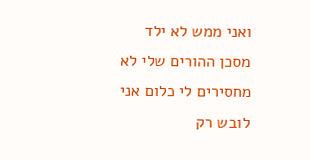ואני ממש לא ילד מסכן ההורים שלי לא מחסירים לי כלום אני לובש רק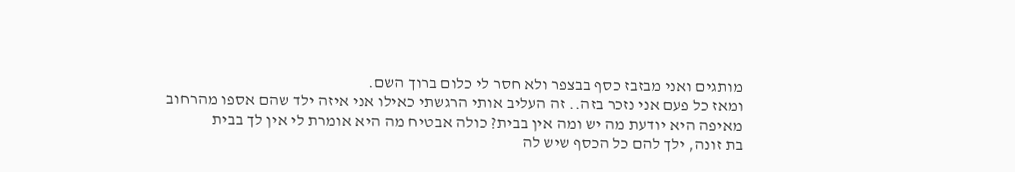מותגים ואני מבזבז כסף בבצפר ולא חסר לי כלום ברוך השם.
ומאז כל פעם אני נזכר בזה.. זה העליב אותי הרגשתי כאילו אני איזה ילד שהם אספו מהרחוב
מאיפה היא יודעת מה יש ומה אין בבית? כולה אבטיח מה היא אומרת לי אין לך בבית
בת זונה, ילך להם כל הכסף שיש לה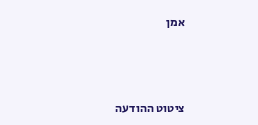אמן



ציטוט ההודעה